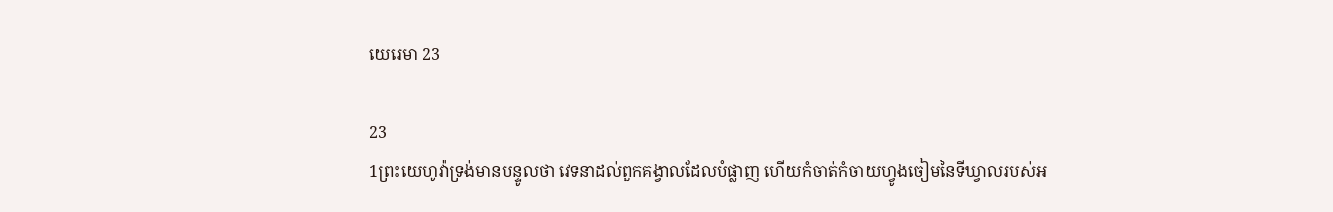យេរេ‌មា 23

23
1ព្រះ‌យេហូវ៉ាទ្រង់មានបន្ទូលថា វេទនាដល់ពួកគង្វាលដែលបំផ្លាញ ហើយកំចាត់‌កំចាយហ្វូងចៀមនៃទីឃ្វាលរបស់អ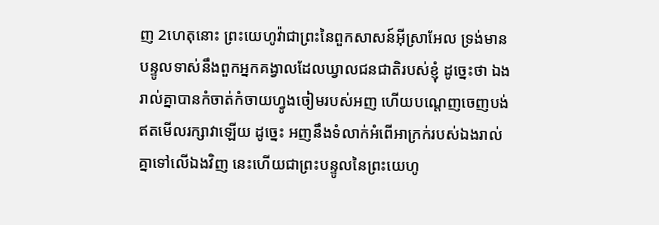ញ 2ហេតុនោះ ព្រះ‌យេហូវ៉ាជាព្រះនៃពួកសាសន៍អ៊ីស្រាអែល ទ្រង់មានបន្ទូលទាស់នឹងពួកអ្នកគង្វាលដែលឃ្វាលជន‌ជាតិរបស់ខ្ញុំ ដូច្នេះថា ឯងរាល់គ្នាបានកំចាត់‌កំចាយហ្វូងចៀមរបស់អញ ហើយបណ្តេញចេញបង់ ឥតមើលរក្សាវាឡើយ ដូច្នេះ អញនឹងទំលាក់អំពើអាក្រក់របស់ឯងរាល់គ្នាទៅលើឯងវិញ នេះហើយជាព្រះ‌បន្ទូលនៃព្រះ‌យេហូ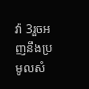វ៉ា 3រួចអញនឹងប្រមូលសំ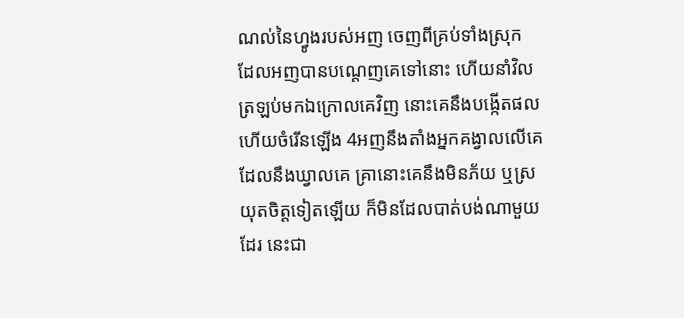ណល់នៃហ្វូងរបស់អញ ចេញពីគ្រប់ទាំងស្រុក ដែលអញបានបណ្តេញគេទៅនោះ ហើយនាំវិលត្រឡប់មកឯក្រោលគេវិញ នោះគេនឹងបង្កើតផល ហើយចំរើនឡើង 4អញនឹងតាំងអ្នកគង្វាលលើគេដែលនឹងឃ្វាលគេ គ្រានោះគេនឹងមិនភ័យ ឬស្រយុតចិត្តទៀតឡើយ ក៏មិនដែលបាត់‌បង់ណាមួយដែរ នេះជា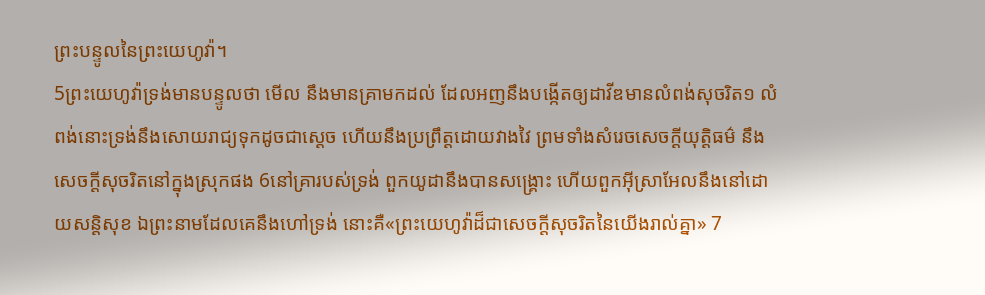ព្រះ‌បន្ទូលនៃព្រះ‌យេហូវ៉ា។
5ព្រះ‌យេហូវ៉ាទ្រង់មានបន្ទូលថា មើល នឹងមានគ្រាមកដល់ ដែលអញនឹងបង្កើតឲ្យដាវីឌមានលំពង់សុចរិត១ លំពង់នោះទ្រង់នឹងសោយ‌រាជ្យទុកដូចជាស្តេច ហើយនឹងប្រព្រឹត្តដោយវាង‌វៃ ព្រមទាំងសំរេចសេចក្ដីយុត្តិ‌ធម៌ នឹងសេចក្ដីសុចរិតនៅក្នុងស្រុកផង 6នៅគ្រារបស់ទ្រង់ ពួកយូដានឹងបានសង្គ្រោះ ហើយពួកអ៊ីស្រាអែលនឹងនៅដោយសន្តិ‌សុខ ឯព្រះ‌នាមដែលគេនឹងហៅទ្រង់ នោះគឺ«ព្រះ‌យេហូវ៉ាដ៏ជាសេចក្ដីសុចរិតនៃយើងរាល់គ្នា» 7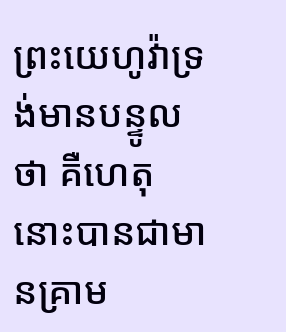ព្រះ‌យេហូវ៉ាទ្រង់មានបន្ទូលថា គឺហេតុនោះបានជាមានគ្រាម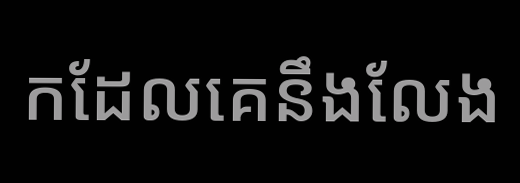កដែលគេនឹងលែង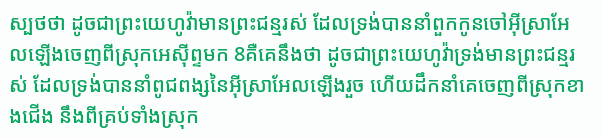ស្បថថា ដូចជាព្រះ‌យេហូវ៉ាមានព្រះ‌ជន្មរស់ ដែលទ្រង់បាននាំពួកកូនចៅអ៊ីស្រាអែលឡើងចេញពីស្រុកអេស៊ីព្ទមក 8គឺគេនឹងថា ដូចជាព្រះ‌យេហូវ៉ាទ្រង់មានព្រះ‌ជន្មរស់ ដែលទ្រង់បាននាំពូជ‌ពង្សនៃអ៊ីស្រាអែលឡើងរួច ហើយដឹក‌នាំគេចេញពីស្រុកខាងជើង នឹងពីគ្រប់ទាំងស្រុក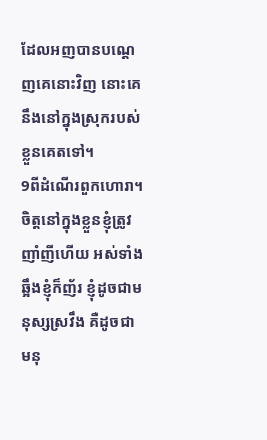ដែលអញបានបណ្តេញគេនោះវិញ នោះគេនឹងនៅក្នុងស្រុករបស់ខ្លួនគេតទៅ។
9ពីដំណើរពួកហោរា។
ចិត្តនៅក្នុងខ្លួនខ្ញុំត្រូវញាំ‌ញីហើយ អស់ទាំងឆ្អឹងខ្ញុំក៏ញ័រ ខ្ញុំដូចជាមនុស្សស្រវឹង គឺដូចជាមនុ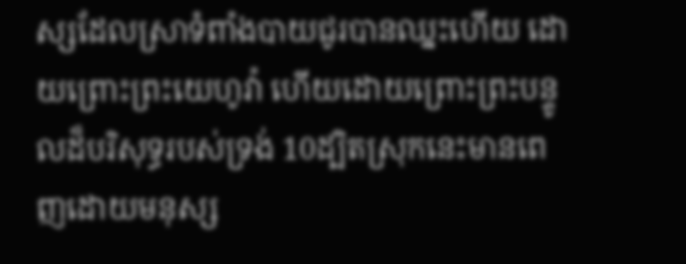ស្សដែលស្រាទំពាំង‌បាយ‌ជូរបានឈ្នះហើយ ដោយព្រោះព្រះ‌យេហូវ៉ា ហើយដោយព្រោះព្រះ‌បន្ទូលដ៏បរិសុទ្ធរបស់ទ្រង់ 10ដ្បិតស្រុកនេះមានពេញដោយមនុស្ស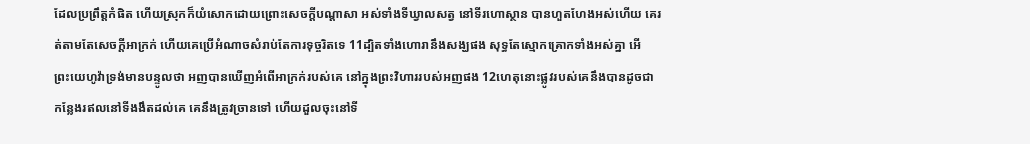ដែលប្រព្រឹត្តកំផិត ហើយស្រុកក៏យំសោកដោយព្រោះសេចក្ដីបណ្តាសា អស់ទាំងទីឃ្វាលសត្វ នៅទីរហោ‌ស្ថាន បានហួត‌ហែងអស់ហើយ គេរត់តាមតែសេចក្ដីអាក្រក់ ហើយគេប្រើអំណាចសំរាប់តែការទុច្ចរិតទេ 11ដ្បិតទាំងហោរានឹងសង្ឃផង សុទ្ធតែស្មោក‌គ្រោកទាំងអស់គ្នា អើ ព្រះ‌យេហូវ៉ាទ្រង់មានបន្ទូលថា អញបានឃើញអំពើអាក្រក់របស់គេ នៅក្នុងព្រះ‌វិហាររបស់អញផង 12ហេតុនោះផ្លូវរបស់គេនឹងបានដូចជាកន្លែងរឥលនៅទីងងឹតដល់គេ គេនឹងត្រូវច្រានទៅ ហើយដួលចុះនៅទី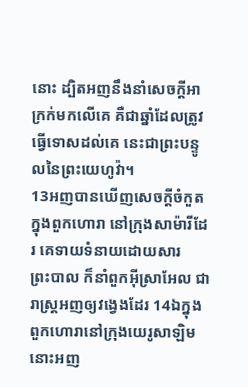នោះ ដ្បិតអញនឹងនាំសេចក្ដីអាក្រក់មកលើគេ គឺជាឆ្នាំដែលត្រូវធ្វើទោសដល់គេ នេះជាព្រះ‌បន្ទូលនៃព្រះ‌យេហូវ៉ា។
13អញបានឃើញសេចក្ដីចំកួតក្នុងពួកហោរា នៅក្រុងសាម៉ារីដែរ គេទាយទំនាយដោយ‌សារព្រះ‌បាល ក៏នាំពួកអ៊ីស្រាអែល ជារាស្ត្រអញឲ្យវង្វេងដែរ 14ឯក្នុងពួកហោរានៅក្រុងយេរូ‌សាឡិម នោះអញ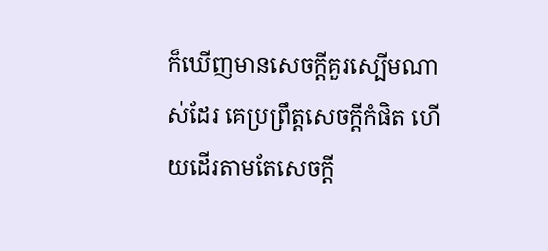ក៏ឃើញមានសេចក្ដីគួរស្បើមណាស់ដែរ គេប្រព្រឹត្តសេចក្ដីកំផិត ហើយដើរតាមតែសេចក្ដី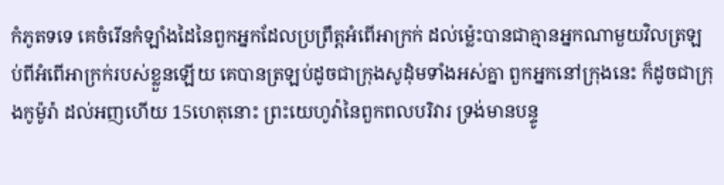កំភូតទទេ គេចំរើនកំឡាំងដៃនៃពួកអ្នកដែលប្រព្រឹត្តអំពើអាក្រក់ ដល់‌ម៉្លេះបានជាគ្មានអ្នកណាមួយវិលត្រឡប់ពីអំពើអាក្រក់របស់ខ្លួនឡើយ គេបានត្រឡប់ដូចជាក្រុងសូដុំមទាំងអស់គ្នា ពួកអ្នកនៅក្រុងនេះ ក៏ដូចជាក្រុងកូម៉ូរ៉ា ដល់អញហើយ 15ហេតុនោះ ព្រះ‌យេហូវ៉ានៃពួកពល‌បរិវារ ទ្រង់មានបន្ទូ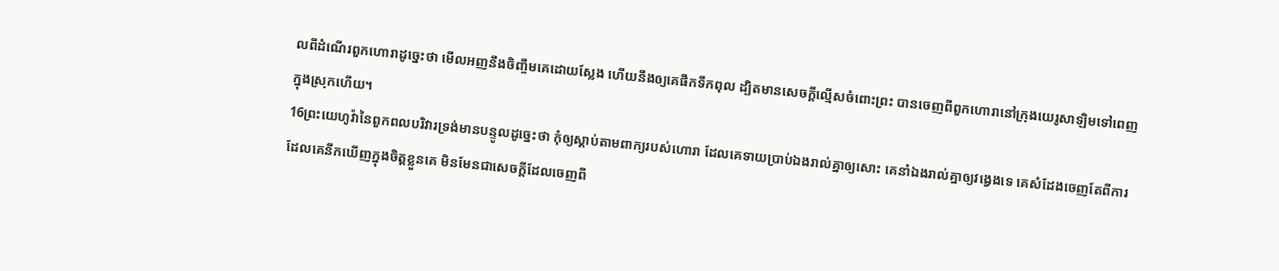លពីដំណើរពួកហោរាដូច្នេះថា មើលអញនឹងចិញ្ចឹមគេដោយស្លែង ហើយនឹងឲ្យគេផឹកទឹកពុល ដ្បិតមានសេចក្ដីល្មើសចំពោះព្រះ បានចេញពីពួកហោរានៅក្រុងយេរូ‌សាឡិមទៅពេញក្នុងស្រុកហើយ។
16ព្រះ‌យេហូវ៉ានៃពួកពល‌បរិវារទ្រង់មានបន្ទូលដូច្នេះថា កុំឲ្យស្តាប់តាមពាក្យរបស់ហោរា ដែលគេទាយប្រាប់ឯងរាល់គ្នាឲ្យសោះ គេនាំឯងរាល់គ្នាឲ្យវង្វេងទេ គេសំដែងចេញតែពីការដែលគេនឹកឃើញក្នុងចិត្តខ្លួនគេ មិនមែនជាសេចក្ដីដែលចេញពី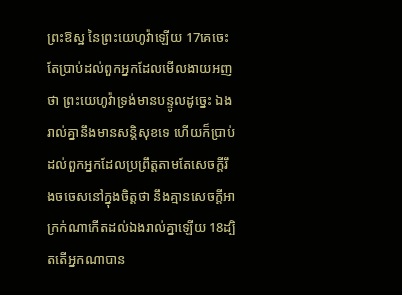ព្រះ‌ឱស្ឋ នៃព្រះ‌យេហូវ៉ាឡើយ 17គេចេះតែប្រាប់ដល់ពួកអ្នកដែលមើល‌ងាយអញថា ព្រះ‌យេហូវ៉ាទ្រង់មានបន្ទូលដូច្នេះ ឯងរាល់គ្នានឹងមានសន្តិ‌សុខទេ ហើយក៏ប្រាប់ដល់ពួកអ្នកដែលប្រព្រឹត្តតាមតែសេចក្ដីរឹង‌ចចេសនៅក្នុងចិត្តថា នឹងគ្មានសេចក្ដីអាក្រក់ណាកើតដល់ឯងរាល់គ្នាឡើយ 18ដ្បិតតើអ្នកណាបាន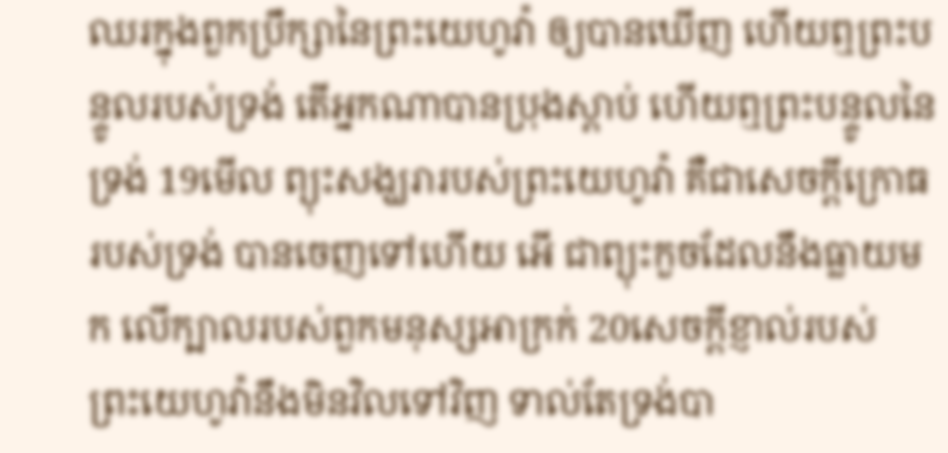ឈរក្នុងពួកប្រឹក្សានៃព្រះ‌យេហូវ៉ា ឲ្យបានឃើញ ហើយឮព្រះ‌បន្ទូលរបស់ទ្រង់ តើអ្នកណាបានប្រុងស្តាប់ ហើយឮព្រះ‌បន្ទូលនៃទ្រង់ 19មើល ព្យុះសង្ឃរារបស់ព្រះ‌យេហូវ៉ា គឺជាសេចក្ដីក្រោធរបស់ទ្រង់ បានចេញទៅហើយ អើ ជាព្យុះកួចដែលនឹងធ្លាយមក លើក្បាលរបស់ពួកមនុស្សអាក្រក់ 20សេចក្ដីខ្ញាល់របស់ព្រះ‌យេហូវ៉ានឹងមិនវិលទៅវិញ ទាល់តែទ្រង់បា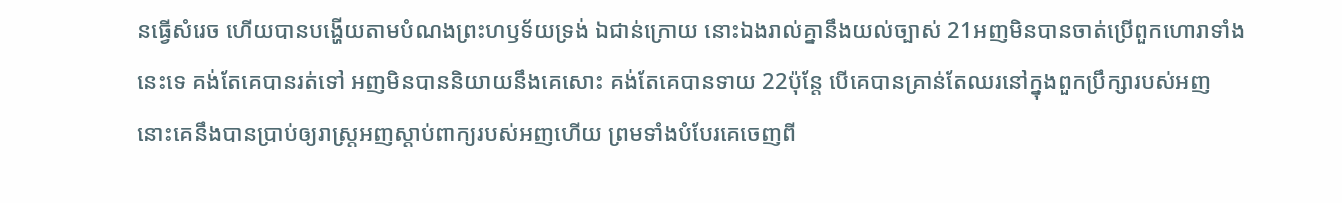នធ្វើសំរេច ហើយបានបង្ហើយតាមបំណងព្រះ‌ហឫទ័យទ្រង់ ឯជាន់ក្រោយ នោះឯងរាល់គ្នានឹងយល់ច្បាស់ 21អញមិនបានចាត់ប្រើពួកហោរាទាំងនេះទេ គង់តែគេបានរត់ទៅ អញមិនបាននិយាយនឹងគេសោះ គង់តែគេបានទាយ 22ប៉ុន្តែ បើគេបានគ្រាន់តែឈរនៅក្នុងពួកប្រឹក្សារបស់អញ នោះគេនឹងបានប្រាប់ឲ្យរាស្ត្រអញស្តាប់ពាក្យរបស់អញហើយ ព្រមទាំងបំបែរគេចេញពី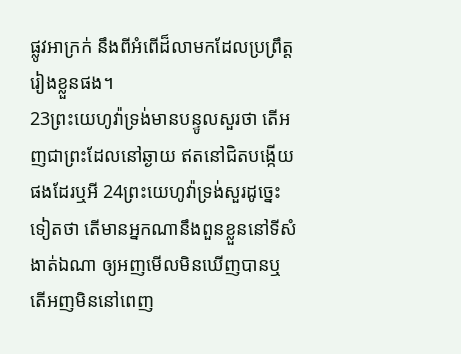ផ្លូវអាក្រក់ នឹងពីអំពើដ៏លាមកដែលប្រព្រឹត្តរៀងខ្លួនផង។
23ព្រះ‌យេហូវ៉ាទ្រង់មានបន្ទូលសួរថា តើអញជាព្រះដែលនៅឆ្ងាយ ឥតនៅជិតបង្កើយផងដែរឬអី 24ព្រះ‌យេហូវ៉ាទ្រង់សួរដូច្នេះទៀតថា តើមានអ្នកណានឹងពួនខ្លួននៅទីសំងាត់ឯណា ឲ្យអញមើលមិនឃើញបានឬ តើអញមិននៅពេញ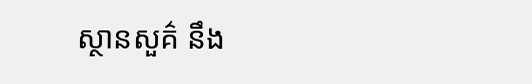ស្ថាន‌សួគ៌ នឹង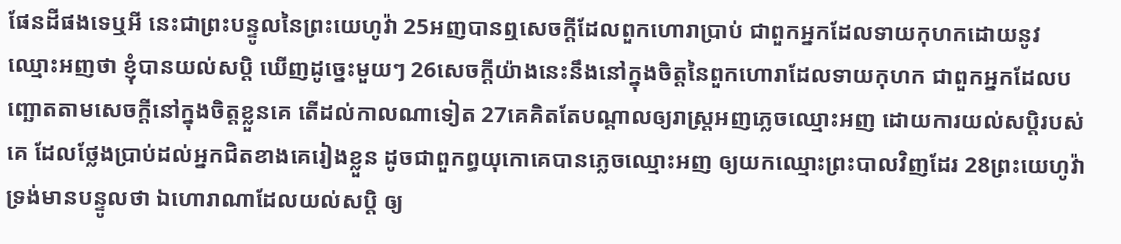ផែនដីផងទេឬអី នេះជាព្រះ‌បន្ទូលនៃព្រះ‌យេហូវ៉ា 25អញបានឮសេចក្ដីដែលពួកហោរាប្រាប់ ជាពួកអ្នកដែលទាយកុហកដោយនូវឈ្មោះអញថា ខ្ញុំបានយល់‌សប្តិ ឃើញដូច្នេះមួយៗ 26សេចក្ដីយ៉ាងនេះនឹងនៅក្នុងចិត្តនៃពួកហោរាដែលទាយកុហក ជាពួកអ្នកដែលបញ្ឆោតតាមសេចក្ដីនៅក្នុងចិត្តខ្លួនគេ តើដល់កាលណាទៀត 27គេគិតតែបណ្តាលឲ្យរាស្ត្រអញភ្លេចឈ្មោះអញ ដោយការយល់‌សប្តិរបស់គេ ដែលថ្លែងប្រាប់ដល់អ្នកជិតខាងគេរៀងខ្លួន ដូចជាពួកព្ធយុ‌កោគេបានភ្លេចឈ្មោះអញ ឲ្យយកឈ្មោះព្រះ‌បាលវិញដែរ 28ព្រះ‌យេហូវ៉ាទ្រង់មានបន្ទូលថា ឯហោរាណាដែលយល់‌សប្តិ ឲ្យ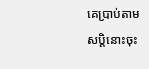គេប្រាប់តាមសប្តិនោះចុះ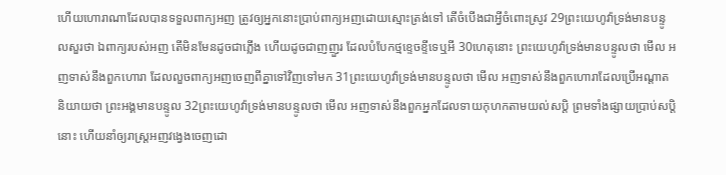ហើយហោរាណាដែលបានទទួលពាក្យអញ ត្រូវឲ្យអ្នកនោះប្រាប់ពាក្យអញដោយស្មោះ‌ត្រង់ទៅ តើចំបើងជាអ្វីចំពោះស្រូវ 29ព្រះ‌យេហូវ៉ាទ្រង់មានបន្ទូលសួរថា ឯពាក្យរបស់អញ តើមិនមែនដូចជាភ្លើង ហើយដូចជាញញួរ ដែលបំបែកថ្មខ្ទេច‌ខ្ទីទេឬអី 30ហេតុនោះ ព្រះ‌យេហូវ៉ាទ្រង់មានបន្ទូលថា មើល អញទាស់នឹងពួកហោរា ដែលលួចពាក្យអញចេញពីគ្នាទៅវិញទៅមក 31ព្រះ‌យេហូវ៉ាទ្រង់មានបន្ទូលថា មើល អញទាស់នឹងពួកហោរាដែលប្រើអណ្តាតនិយាយថា ព្រះ‌អង្គមានបន្ទូល 32ព្រះ‌យេហូវ៉ាទ្រង់មានបន្ទូលថា មើល អញទាស់នឹងពួកអ្នកដែលទាយកុហកតាមយល់‌សប្តិ ព្រមទាំងផ្សាយប្រាប់សប្តិនោះ ហើយនាំឲ្យរាស្ត្រអញវង្វេងចេញដោ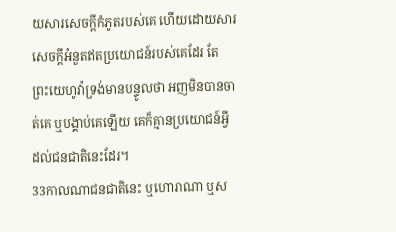យ‌សារសេចក្ដីកំភូតរបស់គេ ហើយដោយ‌សារសេចក្ដីអំនួតឥតប្រយោជន៍របស់គេដែរ តែព្រះ‌យេហូវ៉ាទ្រង់មានបន្ទូលថា អញមិនបានចាត់គេ ឬបង្គាប់គេឡើយ គេក៏គ្មានប្រយោជន៍អ្វីដល់ជន‌ជាតិនេះដែរ។
33កាលណាជន‌ជាតិនេះ ឬហោរាណា ឬស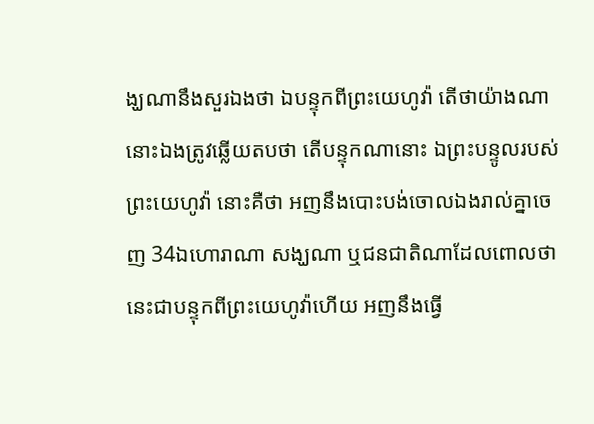ង្ឃណានឹងសួរឯងថា ឯបន្ទុកពីព្រះ‌យេហូវ៉ា តើថាយ៉ាងណានោះឯងត្រូវឆ្លើយតបថា តើបន្ទុកណានោះ ឯព្រះ‌បន្ទូលរបស់ព្រះ‌យេហូវ៉ា នោះគឺថា អញនឹងបោះ‌បង់ចោលឯងរាល់គ្នាចេញ 34ឯហោរាណា សង្ឃណា ឬជន‌ជាតិណាដែលពោលថា នេះជាបន្ទុកពីព្រះ‌យេហូវ៉ាហើយ អញនឹងធ្វើ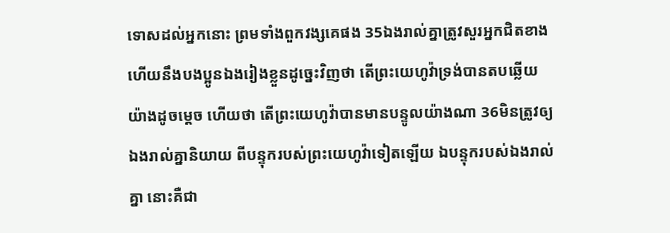ទោសដល់អ្នកនោះ ព្រមទាំងពួកវង្សគេផង 35ឯងរាល់គ្នាត្រូវសួរអ្នកជិតខាង ហើយនឹងបងប្អូនឯងរៀងខ្លួនដូច្នេះវិញថា តើព្រះ‌យេហូវ៉ាទ្រង់បានតបឆ្លើយយ៉ាងដូចម្តេច ហើយថា តើព្រះ‌យេហូវ៉ាបានមានបន្ទូលយ៉ាងណា 36មិនត្រូវឲ្យឯងរាល់គ្នានិយាយ ពីបន្ទុករបស់ព្រះ‌យេហូវ៉ាទៀតឡើយ ឯបន្ទុករបស់ឯងរាល់គ្នា នោះគឺជា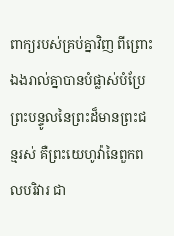ពាក្យរបស់គ្រប់គ្នាវិញ ពីព្រោះឯងរាល់គ្នាបានបំផ្លាស់បំប្រែព្រះ‌បន្ទូលនៃព្រះដ៏មានព្រះ‌ជន្មរស់ គឺព្រះ‌យេហូវ៉ានៃពួកពល‌បរិវារ ជា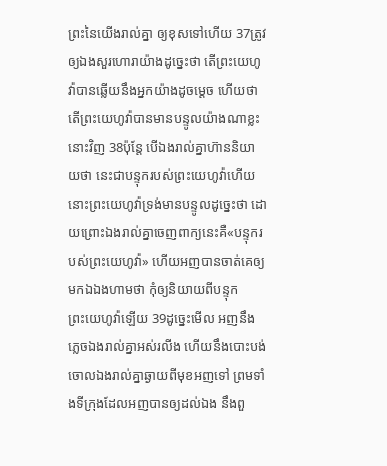ព្រះនៃយើងរាល់គ្នា ឲ្យខុសទៅហើយ 37ត្រូវឲ្យឯងសួរហោរាយ៉ាងដូច្នេះថា តើព្រះ‌យេហូវ៉ាបានឆ្លើយនឹងអ្នកយ៉ាងដូចម្តេច ហើយថា តើព្រះ‌យេហូវ៉ាបានមានបន្ទូលយ៉ាងណាខ្លះ នោះវិញ 38ប៉ុន្តែ បើឯងរាល់គ្នាហ៊ាននិយាយថា នេះជាបន្ទុករបស់ព្រះ‌យេហូវ៉ាហើយ នោះព្រះ‌យេហូវ៉ាទ្រង់មានបន្ទូលដូច្នេះថា ដោយព្រោះឯងរាល់គ្នាចេញពាក្យនេះគឺ«បន្ទុករបស់ព្រះ‌យេហូវ៉ា» ហើយអញបានចាត់គេឲ្យមកឯឯងហាមថា កុំឲ្យនិយាយពីបន្ទុកព្រះ‌យេហូវ៉ាឡើយ 39ដូច្នេះមើល អញនឹងភ្លេចឯងរាល់គ្នាអស់រលីង ហើយនឹងបោះ‌បង់ចោលឯងរាល់គ្នាឆ្ងាយពីមុខអញទៅ ព្រមទាំងទីក្រុងដែលអញបានឲ្យដល់ឯង នឹងពួ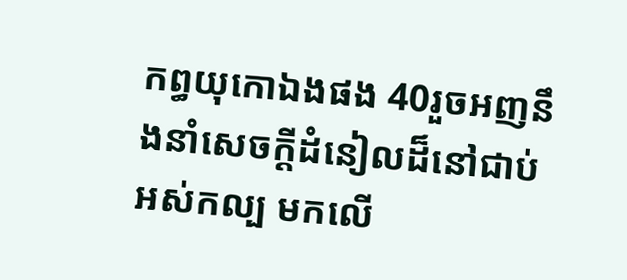កព្ធយុ‌កោឯងផង 40រួចអញនឹងនាំសេចក្ដីដំនៀលដ៏នៅជាប់អស់‌កល្ប មកលើ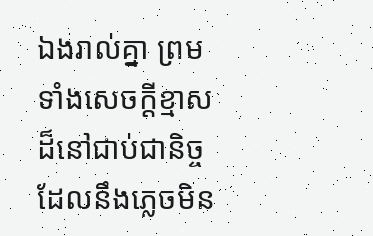ឯងរាល់គ្នា ព្រមទាំងសេចក្ដីខ្មាសដ៏នៅជាប់ជានិច្ចដែលនឹងភ្លេចមិន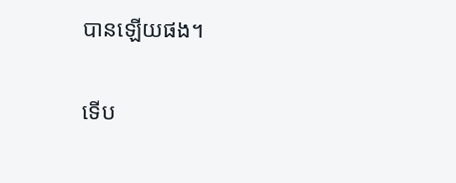បានឡើយផង។

ទើប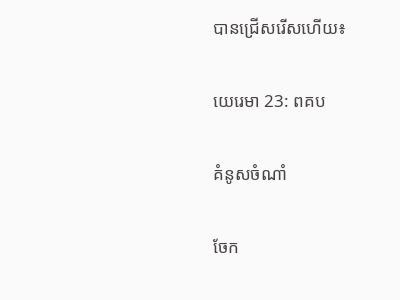បានជ្រើសរើសហើយ៖

យេរេ‌មា 23: ពគប

គំនូសចំណាំ

ចែក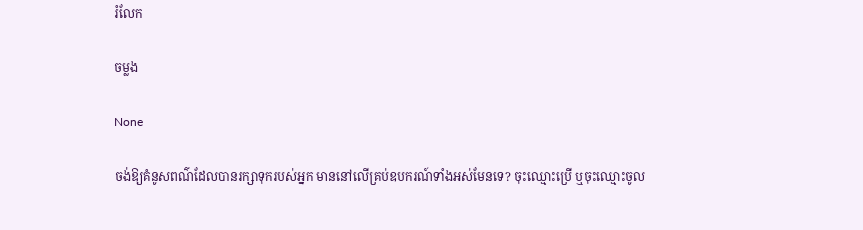រំលែក

ចម្លង

None

ចង់ឱ្យគំនូសពណ៌ដែលបានរក្សាទុករបស់អ្នក មាននៅលើគ្រប់ឧបករណ៍ទាំងអស់មែនទេ? ចុះឈ្មោះប្រើ ឬចុះឈ្មោះចូល